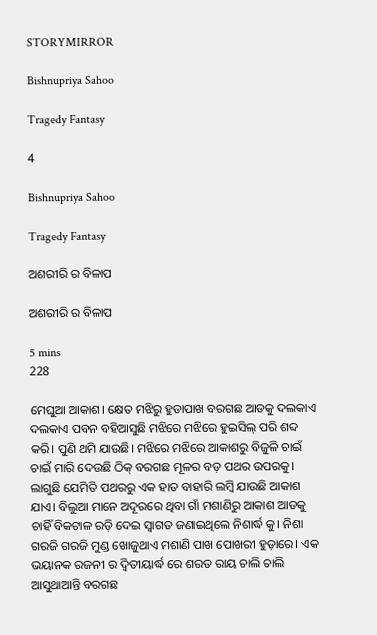STORYMIRROR

Bishnupriya Sahoo

Tragedy Fantasy

4

Bishnupriya Sahoo

Tragedy Fantasy

ଅଶରୀରି ର ବିଳାପ

ଅଶରୀରି ର ବିଳାପ

5 mins
228

ମେଘୁଆ ଆକାଶ। କ୍ଷେତ ମଝିରୁ ହୁଡାପାଖ ବରଗଛ ଆଡକୁ ଦଲକାଏ ଦଲକାଏ ପବନ ବହିଆସୁଛି ମଝିରେ ମଝିରେ ହୁଇସିଲ୍ ପରି ଶବ୍ଦ କରି। ପୁଣି ଥମି ଯାଉଛି। ମଝିରେ ମଝିରେ ଆକାଶରୁ ବିଜୁଳି ଚାଇଁ ଚାଇଁ ମାରି ଦେଉଛି ଠିକ୍ ବରଗଛ ମୂଳର ବଡ଼ ପଥର ଉପରକୁ। ଲାଗୁଛି ଯେମିତି ପଥରରୁ ଏକ ହାତ ବାହାରି ଲମ୍ବି ଯାଉଛି ଆକାଶ ଯାଏ। ବିଲୁଆ ମାନେ ଅଦୂରରେ ଥିବା ଗାଁ ମଶାଣିରୁ ଆକାଶ ଆଡକୁ ଚାହିଁ ବିକଟାଳ ରଡ଼ି ଦେଇ ସ୍ବାଗତ ଜଣାଇଥିଲେ ନିଶାର୍ଦ୍ଧ କୁ। ନିଶା ଗରଜି ଗରଜି ମୁଣ୍ଡ ଖୋଜୁଥାଏ ମଶାଣି ପାଖ ପୋଖରୀ ହୁଡ଼ାରେ। ଏକ ଭୟାନକ ରଜନୀ ର ଦ୍ବିତୀୟାର୍ଦ୍ଧ ରେ ଶରତ ରାୟ ଚାଲି ଚାଲି ଆସୁଥାଆନ୍ତି ବରଗଛ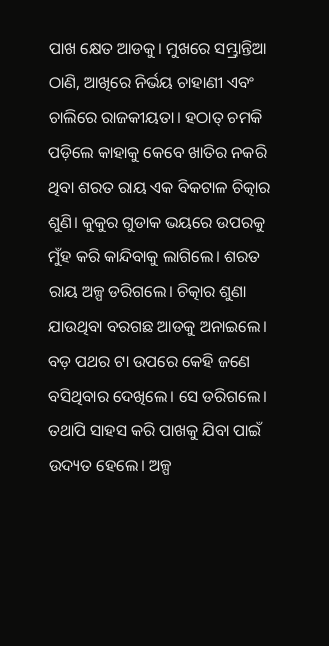ପାଖ କ୍ଷେତ ଆଡକୁ। ମୁଖରେ ସମ୍ଭ୍ରାନ୍ତିଆ ଠାଣି, ଆଖିରେ ନିର୍ଭୟ ଚାହାଣୀ ଏବଂ ଚାଲିରେ ରାଜକୀୟତା। ହଠାତ୍ ଚମକି ପଡ଼ିଲେ କାହାକୁ କେବେ ଖାତିର ନକରି ଥିବା ଶରତ ରାୟ ଏକ ବିକଟାଳ ଚିତ୍କାର ଶୁଣି। କୁକୁର ଗୁଡାକ ଭୟରେ ଉପରକୁ ମୁଁହ କରି କାନ୍ଦିବାକୁ ଲାଗିଲେ। ଶରତ ରାୟ ଅଳ୍ପ ଡରିଗଲେ। ଚିତ୍କାର ଶୁଣା ଯାଉଥିବା ବରଗଛ ଆଡକୁ ଅନାଇଲେ। ବଡ଼ ପଥର ଟା ଉପରେ କେହି ଜଣେ ବସିଥିବାର ଦେଖିଲେ। ସେ ଡରିଗଲେ। ତଥାପି ସାହସ କରି ପାଖକୁ ଯିବା ପାଇଁ ଉଦ୍ୟତ ହେଲେ। ଅଳ୍ପ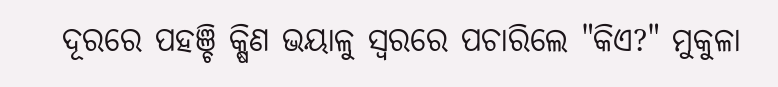ଦୂରରେ ପହଞ୍ଚି କ୍ଷିଣ ଭୟାଳୁ ସ୍ବରରେ ପଚାରିଲେ "କିଏ?" ମୁକୁଳା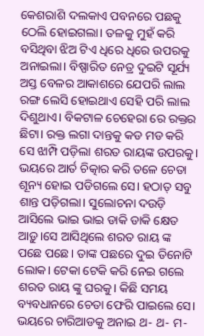କେଶରାଶି ଦଲକାଏ ପବନରେ ପଛକୁ ଠେଲି ହୋଇଗଲା। ତଳକୁ ମୁହଁ କରି ବସିଥିବା ଝିଅ ଟିଏ ଧିରେ ଧିରେ ଉପରକୁ ଅନାଇଲା। ବିଷ୍ପାରିତ ନେତ୍ର ଦୁଇଟି ସୂର୍ଯ୍ୟ ଅସ୍ତ ବେଳର ଆକାଶରେ ଯେପରି ଲାଲ ରଙ୍ଗ ଲେସି ହୋଇଥାଏ ସେହି ପରି ଲାଲ ଦିଶୁଥାଏ। ବିକଟାଳ ଚେହେରା ରେ ରକ୍ତର ଛିଟା। ରକ୍ତ ଲଗା ଦାନ୍ତକୁ କଡ ମଡ କରି ସେ ଝାମ୍ପି ପଡ଼ିଲା ଶରତ ରାୟଙ୍କ ଉପରକୁ। ଭୟରେ ଆର୍ତ ଚିତ୍କାର କରି ତଳେ ଚେତା ଶୂନ୍ୟ ହୋଇ ପଡିଗଲେ ସେ। ହଠାତ୍ ସବୁ ଶାନ୍ତ ପଡ଼ିଗଲା। ସୁଲୋଚନା ଦଉଡ଼ି ଆସିଲେ ଭାଇ ଭାଇ ଡାକି ଡାକି କ୍ଷେତ ଆଡ଼ୁ।ସେ ଆସିଥିଲେ ଶରତ ରାୟ ଙ୍କ ପଛେ ପଛେ। ତାଙ୍କ ପଛରେ ଦୁଇ ତିନୋଟି ଲୋକ। ଟେକା ଟେକି କରି ନେଇ ଗଲେ ଶରତ ରାୟ ଙ୍କୁ ଘରକୁ। କିଛି ସମୟ ବ୍ୟବଧାନରେ ଚେତା ଫେରି ପାଇଲେ ସେ। ଭୟରେ ଚାରିଆଡକୁ ଅନାଇ ଥ- ଥ- ମ-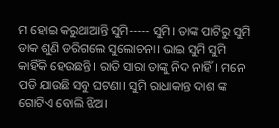ମ ହୋଇ କରୁଥାଆନ୍ତି ସୁମି----- ସୁମି। ତାଙ୍କ ପାଟିରୁ ସୁମି ଡାକ ଶୁଣି ଡରିଗଲେ ସୁଲୋଚନା। ଭାଇ ସୁମି ସୁମି କାହିଁକି ହେଉଛନ୍ତି। ରାତି ସାରା ତାଙ୍କୁ ନିଦ ନାହିଁ। ମନେ ପଡି ଯାଉଛି ସବୁ ଘଟଣା। ସୁମି ରାଧାକାନ୍ତ ଦାଶ ଙ୍କ ଗୋଟିଏ ବୋଲି ଝିଅ।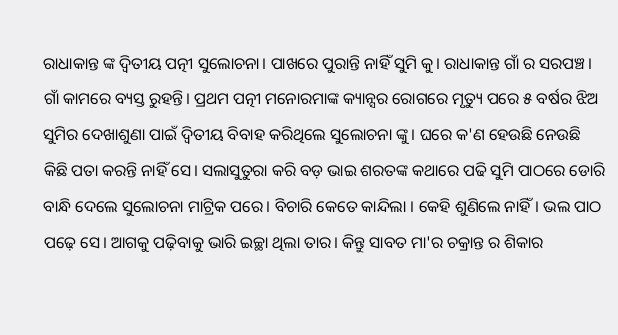ରାଧାକାନ୍ତ ଙ୍କ ଦ୍ବିତୀୟ ପତ୍ନୀ ସୁଲୋଚନା। ପାଖରେ ପୁରାନ୍ତି ନାହିଁ ସୁମି କୁ। ରାଧାକାନ୍ତ ଗାଁ ର ସରପଞ୍ଚ। ଗାଁ କାମରେ ବ୍ୟସ୍ତ ରୁହନ୍ତି। ପ୍ରଥମ ପତ୍ନୀ ମନୋରମାଙ୍କ କ୍ୟାନ୍ସର ରୋଗରେ ମୃତ୍ୟୁ ପରେ ୫ ବର୍ଷର ଝିଅ ସୁମିର ଦେଖାଶୁଣା ପାଇଁ ଦ୍ବିତୀୟ ବିବାହ କରିଥିଲେ ସୁଲୋଚନା ଙ୍କୁ। ଘରେ କ'ଣ ହେଉଛି ନେଉଛି କିଛି ପତା କରନ୍ତି ନାହିଁ ସେ। ସଲାସୁତୁରା କରି ବଡ଼ ଭାଇ ଶରତଙ୍କ କଥାରେ ପଢି ସୁମି ପାଠରେ ଡୋରି ବାନ୍ଧି ଦେଲେ ସୁଲୋଚନା ମାଟ୍ରିକ ପରେ। ବିଚାରି କେତେ କାନ୍ଦିଲା । କେହି ଶୁଣିଲେ ନାହିଁ। ଭଲ ପାଠ ପଢ଼େ ସେ। ଆଗକୁ ପଢ଼ିବାକୁ ଭାରି ଇଚ୍ଛା ଥିଲା ତାର। କିନ୍ତୁ ସାବତ ମା'ର ଚକ୍ରାନ୍ତ ର ଶିକାର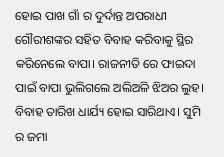ହୋଇ ପାଖ ଗାଁ ର ଦୁର୍ଦାନ୍ତ ଅପରାଧୀ ଗୌରୀଶଙ୍କର ସହିତ ବିବାହ କରିବାକୁ ସ୍ଥିର କରିନେଲେ ବାପା। ରାଜନୀତି ରେ ଫାଇଦା ପାଇଁ ବାପା ଭୁଲିଗଲେ ଅଲିଅଳି ଝିଅର ଲୁହ। ବିବାହ ତାରିଖ ଧାର୍ଯ୍ୟ ହୋଇ ସାରିଥାଏ। ସୁମି ର ଜମା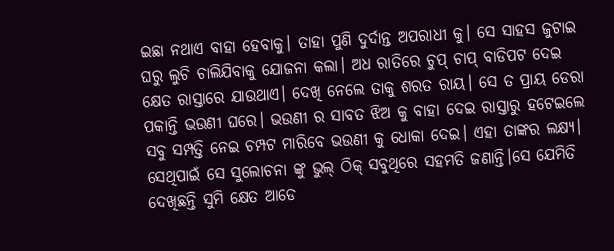ଇଛା ନଥାଏ ବାହା ହେବାକୁ। ତାହା ପୁଣି ଦୁର୍ଦାନ୍ତ ଅପରାଧୀ କୁ। ସେ ସାହସ ଜୁଟାଇ ଘରୁ ଲୁଚି ଚାଲିଯିବାକୁ ଯୋଜନା କଲା। ଅଧ ରାତିରେ ଚୁପ୍ ଚାପ୍ ବାଡିପଟ ଦେଇ କ୍ଷେତ ରାସ୍ତାରେ ଯାଉଥାଏ। ଦେଖି ନେଲେ ତାକୁ ଶରତ ରାୟ। ସେ ତ ପ୍ରାୟ ଡେରା ପକାନ୍ତି ଭଉଣୀ ଘରେ। ଭଉଣୀ ର ସାବତ ଝିଅ କୁ ବାହା ଦେଇ ରାସ୍ତାରୁ ହଟେଇଲେ ସବୁ ସମ୍ପତ୍ତି ନେଇ ଚମ୍ପଟ ମାରିବେ ଭଉଣୀ କୁ ଧୋକା ଦେଇ। ଏହା ତାଙ୍କର ଲକ୍ଷ୍ୟ। ସେଥିପାଇଁ ସେ ସୁଲୋଚନା ଙ୍କୁ ଭୁଲ୍ ଠିକ୍ ସବୁଥିରେ ସହମତି ଜଣାନ୍ତି।ସେ ଯେମିତି ଦେଖିଛନ୍ତି ସୁମି କ୍ଷେତ ଆଡେ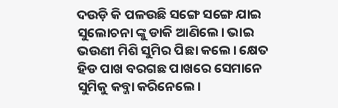ଦଉଡ଼ି କି ପଳଉଛି ସଙ୍ଗେ ସଙ୍ଗେ ଯାଇ ସୁଲୋଚନା ଙ୍କୁ ଡାକି ଆଣିଲେ। ଭାଇ ଭଉଣୀ ମିଶି ସୁମିର ପିଛା କଲେ। କ୍ଷେତ ହିଡ ପାଖ ବରଗଛ ପାଖରେ ସେମାନେ ସୁମିକୁ କବ୍ଜା କରିନେଲେ।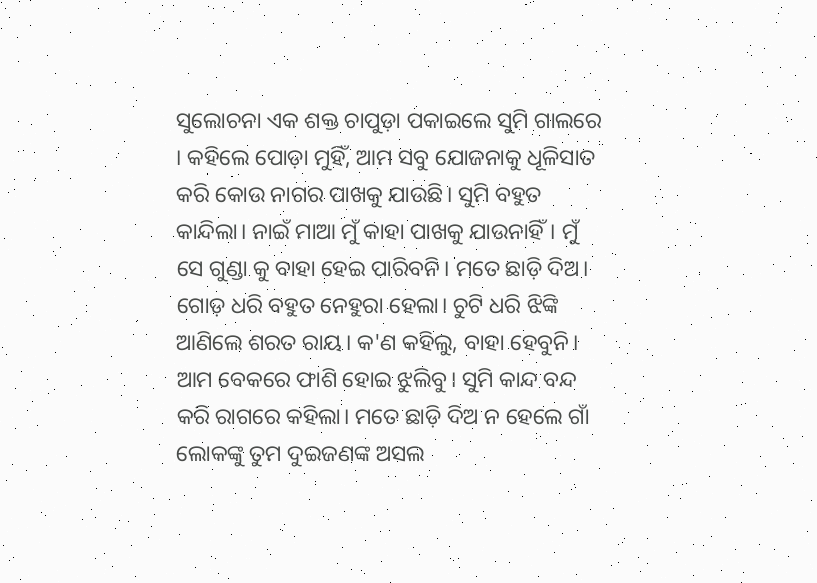ସୁଲୋଚନା ଏକ ଶକ୍ତ ଚାପୁଡ଼ା ପକାଇଲେ ସୁମି ଗାଲରେ । କହିଲେ ପୋଡ଼ା ମୁହିଁ, ଆମ ସବୁ ଯୋଜନାକୁ ଧୂଳିସାତ କରି କୋଉ ନାଗର ପାଖକୁ ଯାଉଛି। ସୁମି ବହୁତ କାନ୍ଦିଲା। ନାଇଁ ମାଆ ମୁଁ କାହା ପାଖକୁ ଯାଉନାହିଁ। ମୁଁ ସେ ଗୁଣ୍ଡା କୁ ବାହା ହେଇ ପାରିବନି। ମତେ ଛାଡ଼ି ଦିଅ। ଗୋଡ଼ ଧରି ବହୁତ ନେହୁରା ହେଲା। ଚୁଟି ଧରି ଝିଙ୍କି ଆଣିଲେ ଶରତ ରାୟ। କ'ଣ କହିଲୁ, ବାହା ହେବୁନି। ଆମ ବେକରେ ଫାଶି ହୋଇ ଝୁଲିବୁ। ସୁମି କାନ୍ଦ ବନ୍ଦ କରି ରାଗରେ କହିଲା। ମତେ ଛାଡ଼ି ଦିଅ ନ ହେଲେ ଗାଁ ଲୋକଙ୍କୁ ତୁମ ଦୁଇଜଣଙ୍କ ଅସଲ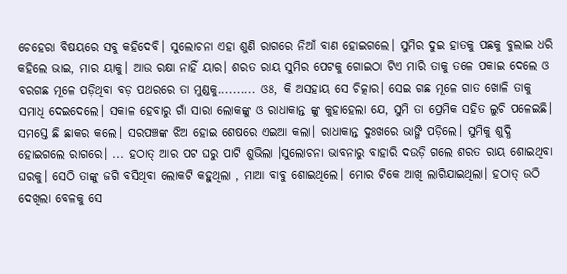ଚେହେରା ବିଷୟରେ ସବୁ କହିଦେବି। ସୁଲୋଚନା ଏହା ଶୁଣି ରାଗରେ ନିଆଁ ବାଣ ହୋଇଗଲେ। ସୁମିର ଦୁଇ ହାତକୁ ପଛକୁ ବୁଲାଇ ଧରି କହିଲେ ଭାଇ, ମାର ୟାକୁ। ଆଉ ରକ୍ଷା ନାହିଁ ୟାର। ଶରତ ରାୟ ସୁମିର ପେଟକୁ ଗୋଇଠା ଟିଏ ମାରି ତାକୁ ତଳେ ପକାଇ ଦେଲେ ଓ ବରଗଛ ମୂଳେ ପଡ଼ିଥିବା ବଡ଼ ପଥରରେ ତା ମୁଣ୍ଡକୁ.......... ଓଃ, କି ଅସହାୟ ସେ ଚିତ୍କାର। ସେଇ ଗଛ ମୂଳେ ଗାତ ଖୋଳି ତାକୁ ସମାଧି ଦେଇଦେଲେ। ସକାଳ ହେବାରୁ ଗାଁ ସାରା ଲୋକଙ୍କୁ ଓ ରାଧାକାନ୍ତ ଙ୍କୁ କୁହାହେଲା ଯେ, ସୁମି ତା ପ୍ରେମିକ ସହିତ ଲୁଚି ପଳେଇଛି। ସମସ୍ତେ ଛି ଛାକର କଲେ। ସରପଞ୍ଚଙ୍କ ଝିଅ ହୋଇ ଶେଷରେ ଏଇଆ କଲା। ରାଧାକାନ୍ତ ଦୁଃଖରେ ଭାଙ୍ଗି ପଡ଼ିଲେ। ସୁମିକୁ ଶୁଦ୍ଧି ହୋଇଗଲେ ରାଗରେ। ... ହଠାତ୍ ଆର ପଟ ଘରୁ ପାଟି ଶୁଭିଲା ।ସୁଲୋଚନା ଭାବନାରୁ ବାହାରି ଦଉଡ଼ି ଗଲେ ଶରତ ରାୟ ଶୋଇଥିବା ଘରକୁ। ସେଠି ତାଙ୍କୁ ଜଗି ବସିଥିବା ଲୋକଟି କହୁଥିଲା , ମାଆ ବାବୁ ଶୋଇଥିଲେ। ମୋର ଟିକେ ଆଖି ଲାଗିଯାଇଥିଲା। ହଠାତ୍ ଉଠି ଦେଖିଲା ବେଳକୁ ସେ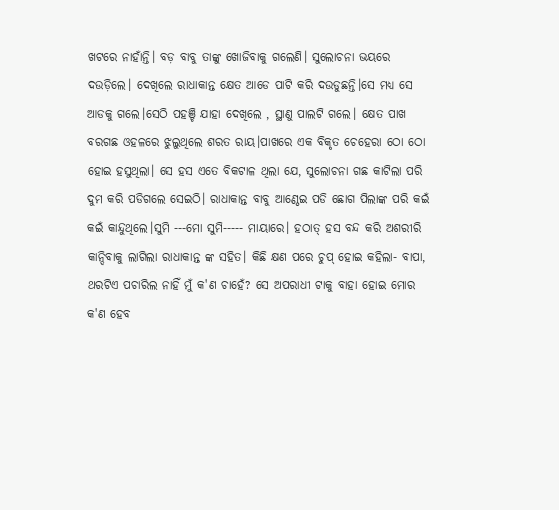ଖଟରେ ନାହାଁନ୍ତି। ବଡ଼ ବାବୁ ତାଙ୍କୁ ଖୋଜିବାକୁ ଗଲେଣି। ସୁଲୋଚନା ଭୟରେ ଦଉଡ଼ିଲେ। ଦେଖିଲେ ରାଧାକାନ୍ତ କ୍ଷେତ ଆଡେ ପାଟି କରି ଦଉଡୁଛନ୍ତି।ସେ ମଧ୍ୟ ସେ ଆଡକୁ ଗଲେ।ସେଠି ପହଞ୍ଚି ଯାହା ଦେଖିଲେ , ସ୍ଥାଣୁ ପାଲଟି ଗଲେ। କ୍ଷେତ ପାଖ ବରଗଛ ଓହଳରେ ଝୁଲୁଥିଲେ ଶରତ ରାୟ।ପାଖରେ ଏକ ବିକୃତ ଚେହେରା ଠୋ ଠୋ ହୋଇ ହସୁଥିଲା। ସେ ହସ ଏତେ ବିକଟାଳ ଥିଲା ଯେ, ସୁଲୋଚନା ଗଛ କାଟିଲା ପରି ଦୁମ କରି ପଡିଗଲେ ସେଇଠି। ରାଧାକାନ୍ତ ବାବୁ ଆଣ୍ଠେଇ ପଡି ଛୋଗ ପିଲାଙ୍କ ପରି କଇଁ କଇଁ କାନ୍ଦୁଥିଲେ।ସୁମି ---ମୋ ସୁମି----- ମାୟାରେ। ହଠାତ୍ ହସ ବନ୍ଦ କରି ଅଶରୀରି କାନ୍ଦିବାକୁ ଲାଗିଲା ରାଧାକାନ୍ତ ଙ୍କ ସହିତ। କିଛି କ୍ଷଣ ପରେ ଚୁପ୍ ହୋଇ କହିଲା- ବାପା, ଥରଟିଏ ପଚାରିଲ ନାହିଁ ମୁଁ କ'ଣ ଚାହେଁ? ସେ ଅପରାଧୀ ଟାକୁ ବାହା ହୋଇ ମୋର କ'ଣ ହେବ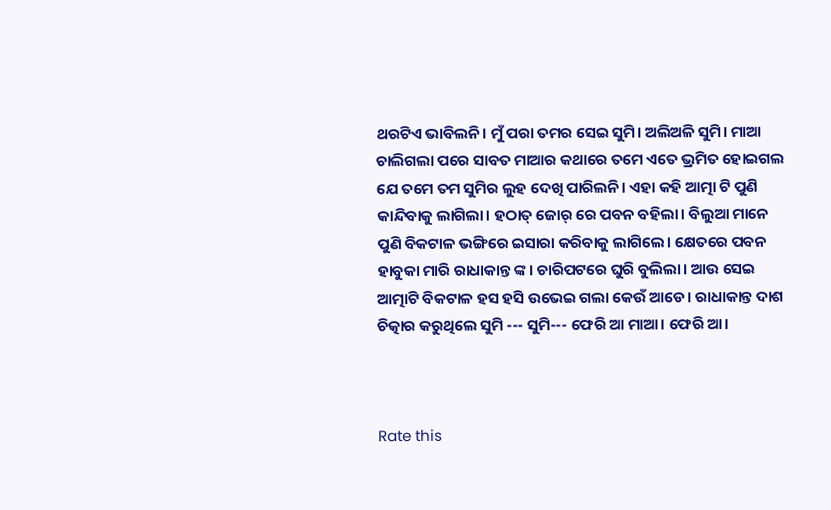ଥରଟିଏ ଭାବିଲନି। ମୁଁ ପରା ତମର ସେଇ ସୁମି। ଅଲିଅଳି ସୁମି। ମାଆ ଚାଲିଗଲା ପରେ ସାବତ ମାଆର କଥାରେ ତମେ ଏତେ ଭ୍ରମିତ ହୋଇଗଲ ଯେ ତମେ ତମ ସୁମିର ଲୁହ ଦେଖି ପାରିଲନି। ଏହା କହି ଆତ୍ମା ଟି ପୁଣି କାନ୍ଦିବାକୁ ଲାଗିଲା। ହଠାତ୍ ଜୋର୍ ରେ ପବନ ବହିଲା। ବିଲୁଆ ମାନେ ପୁଣି ବିକଟାଳ ଭଙ୍ଗିରେ ଇସାରା କରିବାକୁ ଲାଗିଲେ। କ୍ଷେତରେ ପବନ ହାବୁକା ମାରି ରାଧାକାନ୍ତ ଙ୍କ। ଚାରିପଟରେ ଘୁରି ବୁଲିଲା। ଆଉ ସେଇ ଆତ୍ମାଟି ବିକଟାଳ ହସ ହସି ଉଭେଇ ଗଲା କେଉଁ ଆଡେ। ରାଧାକାନ୍ତ ଦାଶ ଚିତ୍କାର କରୁଥିଲେ ସୁମି --- ସୁମି--- ଫେରି ଆ ମାଆ। ଫେରି ଆ।



Rate this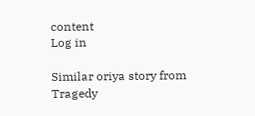content
Log in

Similar oriya story from Tragedy